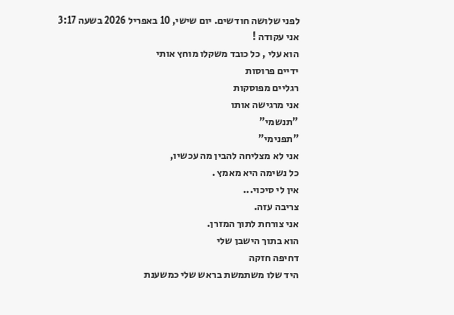לפני שלושה חודשים. יום שישי, 10 באפריל 2026 בשעה 3:17
אני עקודה !
הוא עלי , כל כובד משקלו מוחץ אותי
ידיים פרוסות
רגליים מפוסקות
אני מרגישה אותו
"תנשמי"
"תפנימי"
אני לא מצליחה להבין מה עכשיו,
כל נשימה היא מאמץ .
אין לי סיכוי...
צריבה עזה.
אני צורחת לתוך המזרן.
הוא בתוך הישבן שלי
דחיפה חזקה
היד שלו משתמשת בראש שלי כמשענת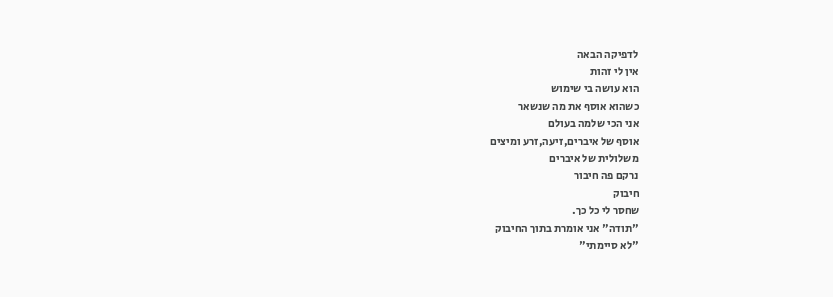לדפיקה הבאה
אין לי זהות
הוא עושה בי שימוש
כשהוא אוסף את מה שנשאר
אני הכי שלמה בעולם
אוסף של איברים,זיעה,זרע ומיצים
משלולית של איברים
נרקם פה חיבור
חיבוק
שחסר לי כל כך.
"תודה" אני אומרת בתוך החיבוק
"לא סיימתי"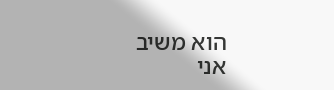הוא משיב
אני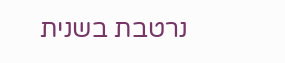נרטבת בשנית